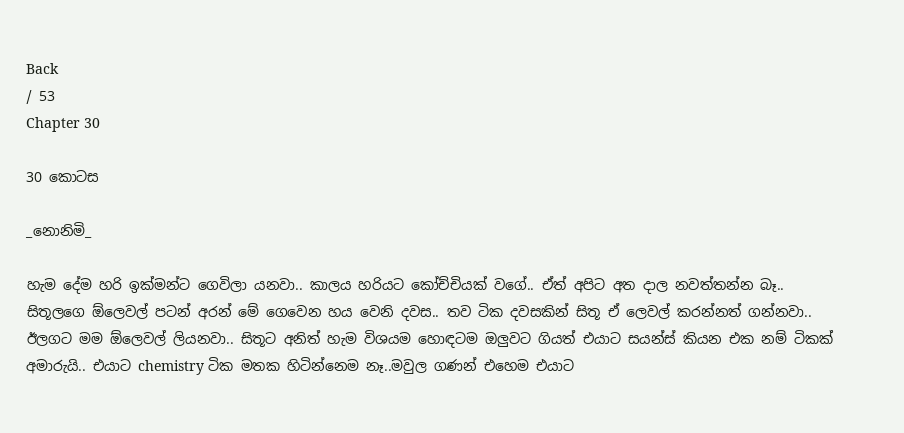Back
/ 53
Chapter 30

30 කොටස

_නොනිමි_

හැම දේම හරි ඉක්මන්ට ගෙවිලා යනවා.. කාලය හරියට කෝච්චියක් වගේ.. ඒත් අපිට අත දාල නවත්තන්න බෑ.. සිතූලගෙ ඕලෙවල් පටන් අරන් මේ ගෙවෙන හය වෙනි දවස.. තව ටික දවසකින් සිතූ ඒ ලෙවල් කරන්නත් ගන්නවා.. ඊලගට මම ඕලෙවල් ලියනවා.. සිතූට අනිත් හැම විශයම හොඳටම ඔලුවට ගියත් එයාට සයන්ස් කියන එක නම් ටිකක් අමාරුයි.. එයාට chemistry ටික මතක හිටින්නෙම නෑ..මවුල ගණන් එහෙම එයාට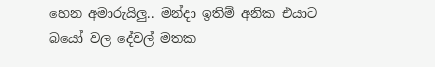හෙන අමාරුයිලු.. මන්දා ඉතිම් අනික එයාට බයෝ වල දේවල් මතක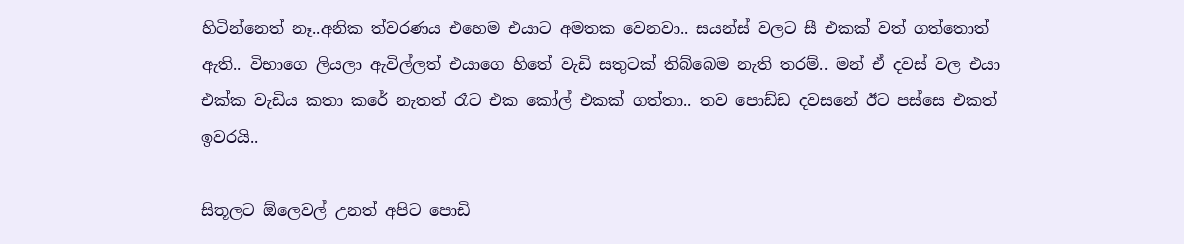හිටින්නෙත් නෑ..අනික ත්වරණය එහෙම එයාට අමතක වෙනවා.. සයන්ස් වලට සී එකක් වත් ගත්තොත් ඇති.. විභාගෙ ලියලා ඇවිල්ලත් එයාගෙ හිතේ වැඩි සතුටක් තිබ්බෙම නැති තරම්.. මන් ඒ දවස් වල එයා එක්ක වැඩිය කතා කරේ නැතත් රෑට එක කෝල් එකක් ගත්තා.. තව පොඩ්ඩ දවසනේ ඊට පස්සෙ එකත් ඉවරයි..

සිතූලට ඕලෙවල් උනත් අපිට පොඩි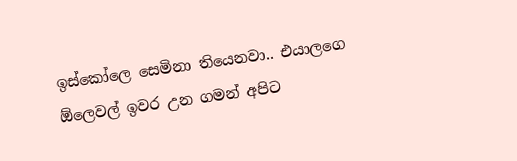ඉස්කෝලෙ සෙමිනා තියෙනවා.. එයාලගෙ ඕලෙවල් ඉවර උන ගමන් අපිට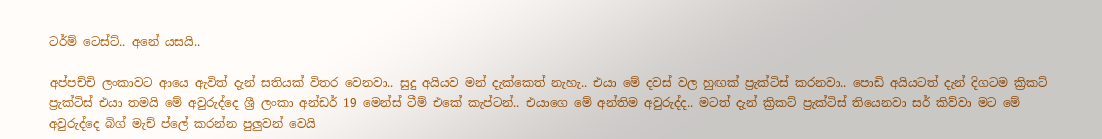ටර්ම් ටෙස්ට්.. අනේ යසයි..

අප්පච්චි ලංකාවට ආයෙ ඇවිත් දැන් සතියක් විතර වෙනවා.. සුදු අයියව මන් දැක්කෙත් නැහැ.. එයා මේ දවස් වල හුඟක් ප්‍රැක්ටිස් කරනවා.. පොඩි අයියටත් දැන් දිගටම ක්‍රිකට් ප්‍රැක්ටිස් එයා තමයි මේ අවුරුද්දෙ ශ්‍රී ලංකා අන්ඩර් 19 මෙන්ස් ටීම් එකේ කැප්ටන්.. එයාගෙ මේ අන්තිම අවුරුද්ද.. මටත් දැන් ක්‍රිකට් ප්‍රැක්ටිස් තියෙනවා සර් කිව්වා මට මේ අවුරුද්දෙ බිග් මැච් ප්ලේ කරන්න පුලුවන් වෙයි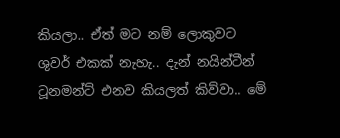කියලා.. ඒත් මට නම් ලොකුවට ශුවර් එකක් නැහැ.. දැන් නයින්ටීන් ටූනමන්ට් එනව කියලත් කිව්වා.. මේ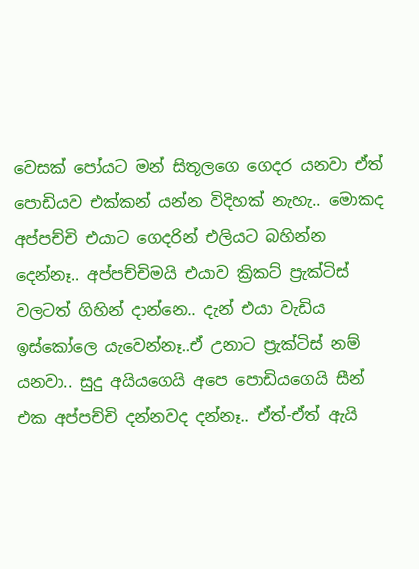වෙසක් පෝයට මන් සිතූලගෙ ගෙදර යනවා ඒත් පොඩියව එක්කන් යන්න විදිහක් නැහැ.. මොකද අප්පච්චි එයාට ගෙදරින් එලියට බහින්න දෙන්නෑ.. අප්පච්චිමයි එයාව ක්‍රිකට් ප්‍රැක්ටිස් වලටත් ගිහින් දාන්නෙ.. දැන් එයා වැඩිය ඉස්කෝලෙ යැවෙන්නෑ..ඒ උනාට ප්‍රැක්ටිස් නම් යනවා.. සුදු අයියගෙයි අපෙ පොඩියගෙයි සීන් එක අප්පච්චි දන්නවද දන්නෑ.. ඒත්-ඒත් ඇයි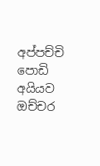අප්පච්චි පොඩි අයියව ඔච්චර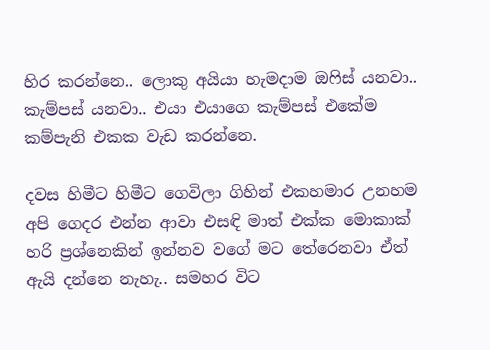හිර කරන්නෙ.. ලොකු අයියා හැමදාම ඔෆිස් යනවා.. කැම්පස් යනවා.. එයා එයාගෙ කැම්පස් එකේම කම්පැනි එකක වැඩ කරන්නෙ.

දවස හිමීට හිමීට ගෙවිලා ගිහින් එකහමාර උනහම අපි ගෙදර එන්න ආවා එසඳි මාත් එක්ක මොකාක් හරි ප්‍රශ්නෙකින් ඉන්නව වගේ මට තේරෙනවා ඒත් ඇයි දන්නෙ නැහැ.. සමහර විට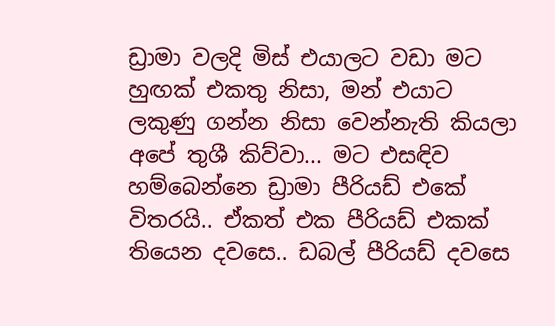ඩ්‍රාමා වලදි මිස් එයාලට වඩා මට හුඟක් එකතු නිසා, මන් එයාට ලකුණු ගන්න නිසා වෙන්නැති කියලා අපේ තුශී කිව්වා... මට එසඳිව හම්බෙන්නෙ ඩ්‍රාමා පීරියඩ් එකේ විතරයි.. ඒකත් එක පීරියඩ් එකක් තියෙන දවසෙ.. ඩබල් පීරියඩ් දවසෙ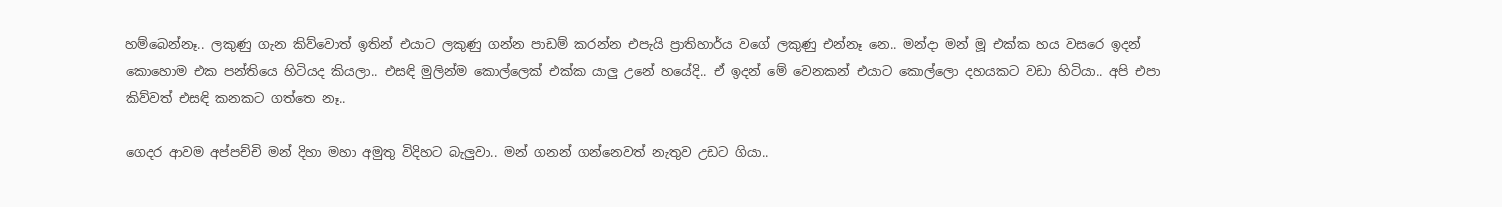හම්බෙන්නෑ.. ලකුණු ගැන කිව්වොත් ඉතින් එයාට ලකුණු ගන්න පාඩම් කරන්න එපැයි ප්‍රාතිහාර්ය වගේ ලකුණු එන්නෑ නෙ.. මන්දා මන් මූ එක්ක හය වසරෙ ඉදන් කොහොම එක පන්තියෙ හිටියද කියලා.. එසඳි මුලින්ම කොල්ලෙක් එක්ක යාලු උනේ හයේදි.. ඒ ඉදන් මේ වෙනකන් එයාට කොල්ලො දහයකට වඩා හිටියා.. අපි එපා කිව්වත් එසඳි කනකට ගත්තෙ නෑ..

ගෙදර ආවම අප්පච්චි මන් දිහා මහා අමුතු විදිහට බැලුවා.. මන් ගනන් ගන්නෙවත් නැතුව උඩට ගියා..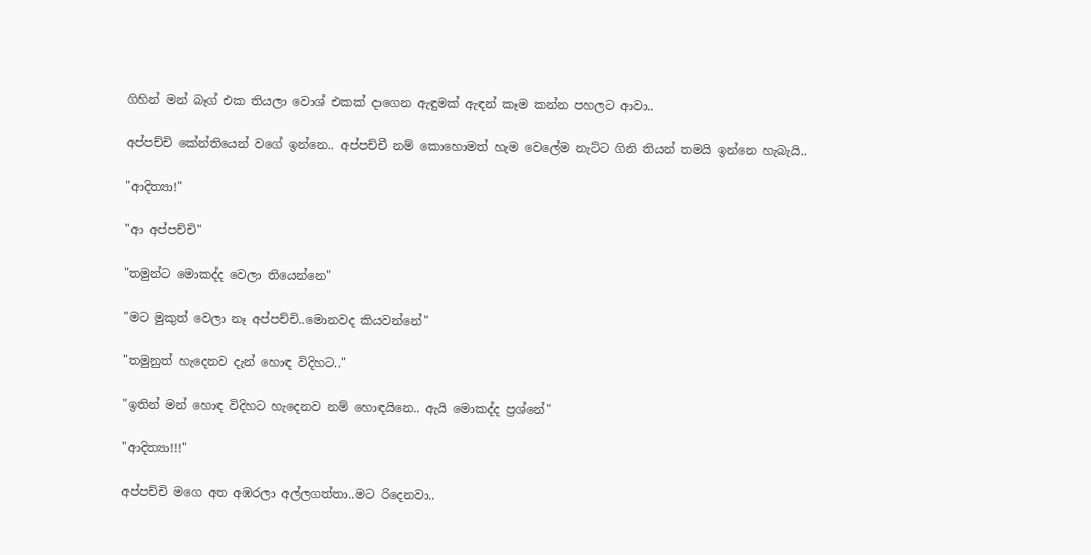ගිහින් මන් බෑග් එක තියලා වොශ් එකක් දාගෙන ඇඳුමක් ඇඳන් කෑම කන්න පහලට ආවා..

අප්පච්චි කේන්තියෙන් වගේ ඉන්නෙ.. අප්පච්චී නම් කොහොමත් හැම වෙලේම නැට්ට ගිනි තියන් තමයි ඉන්නෙ හැබැයි..

"ආදිත්‍යා!"

"ආ අප්පච්චි"

"තමුන්ට මොකද්ද වෙලා තියෙන්නෙ"

"මට මුකුත් වෙලා නෑ අප්පච්චි..මොනවද කියවන්නේ"

"තමුනුත් හැදෙනව දැන් හොඳ විදිහට.."

"ඉතින් මන් හොඳ විදිහට හැදෙනව නම් හොඳයිනෙ.. ඇයි මොකද්ද ප්‍රශ්නේ"

"ආදිත්‍යා!!!"

අප්පච්චි මගෙ අත අඹරලා අල්ලගත්තා..මට රිදෙනවා..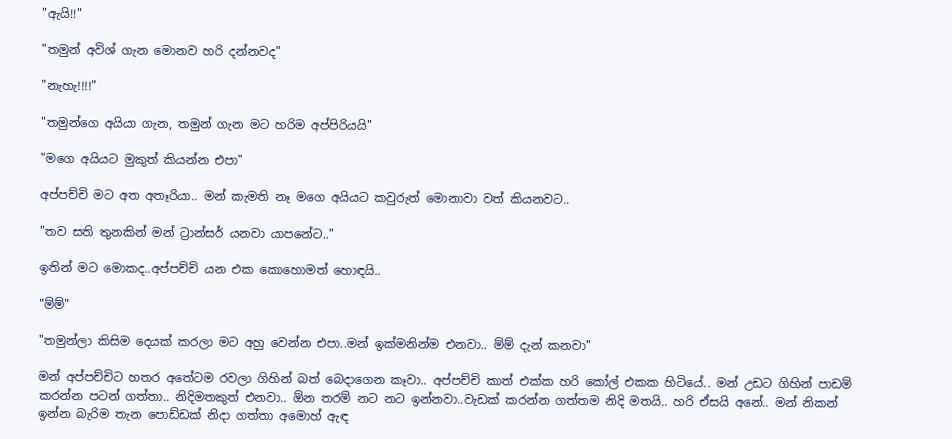"ඇයි!!"

"තමුන් අවිශ් ගැන මොනව හරි දන්නවද"

"නැහැ!!!!"

"තමුන්ගෙ අයියා ගැන, තමුන් ගැන මට හරිම අප්පිරියයි"

"මගෙ අයියට මුකුත් කියන්න එපා"

අප්පච්චි මට අත අතෑරියා.. මන් කැමති නෑ මගෙ අයියට කවුරුත් මොනාවා වත් කියනවට..

"තව සති තුනකින් මන් ට්‍රාන්සර් යනවා යාපනේට.."

ඉතින් මට මොකද..අප්පච්චි යන එක කොහොමත් හොඳයි..

"ම්ම්"

"තමුන්ලා කිසිම දෙයක් කරලා මට අහු වෙන්න එපා..මන් ඉක්මනින්ම එනවා.. ම්ම් දැන් කනවා"

මන් අප්පච්චිට හතර අතේටම රවලා ගිහින් බත් බෙදාගෙන කෑවා.. අප්පච්චි කාත් එක්ක හරි කෝල් එකක හිටියේ.. මන් උඩට ගිහින් පාඩම් කරන්න පටන් ගත්තා.. නිදිමතකුත් එනවා.. ඕන තරම් නට නට ඉන්නවා..වැඩක් කරන්න ගත්තම නිදි මතයි.. හරි ඒසයි අනේ.. මන් නිකන් ඉන්න බැරිම තැන පොඩ්ඩක් නිදා ගත්තා අමොහ් ඇඳ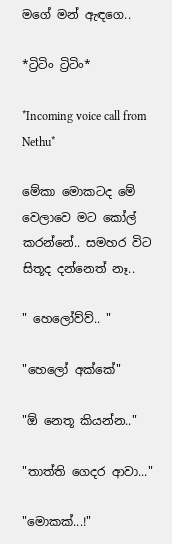මගේ මන් ඇඳගෙ..

*ට්‍රිටිං ට්‍රිටිං*

*Incoming voice call from Nethu*

මේකා මොකටද මේ වෙලාවෙ මට කෝල් කරන්නේ.. සමහර විට සිතූද දන්නෙත් නෑ..

" හෙලෝව්ව්.. "

"හෙලෝ අක්කේ"

"ඕ නෙතූ කියන්න.."

"තාත්ති ගෙදර ආවා..."

"මොකක්...!"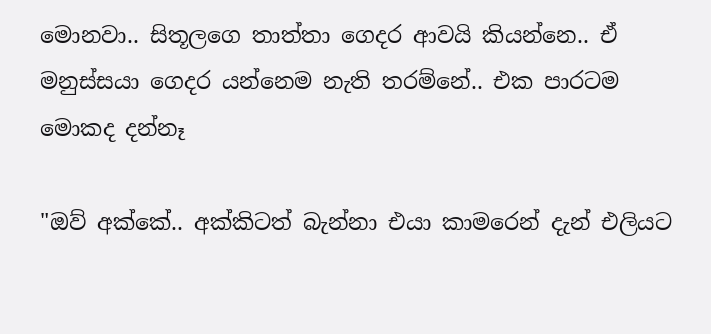මොනවා.. සිතූලගෙ තාත්තා ගෙදර ආවයි කියන්නෙ.. ඒ මනුස්සයා ගෙදර යන්නෙම නැති තරම්නේ.. එක පාරටම මොකද දන්නෑ

"ඔව් අක්කේ.. අක්කිටත් බැන්නා එයා කාමරෙන් දැන් එලියට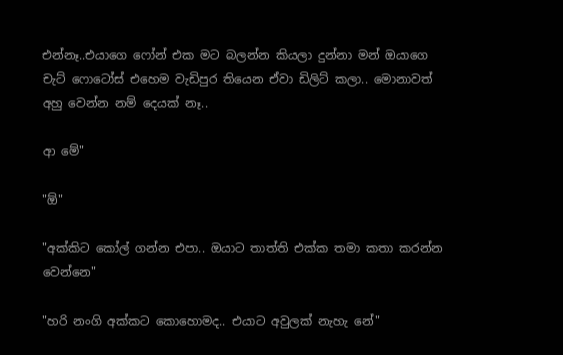එන්නෑ..එයාගෙ ෆෝන් එක මට බලන්න කියලා දුන්නා මන් ඔයාගෙ චැට් ෆොටෝස් එහෙම වැඩිපුර තියෙන ඒවා ඩිලිට් කලා.. මොනාවත් අහු වෙන්න නම් දෙයක් නෑ..

ආ මේ"

"ඕ"

"අක්කිට කෝල් ගන්න එපා.. ඔයාට තාත්ති එක්ක තමා කතා කරන්න වෙන්නෙ"

"හරි නංගි අක්කට කොහොමද.. එයාට අවුලක් නැහැ නේ"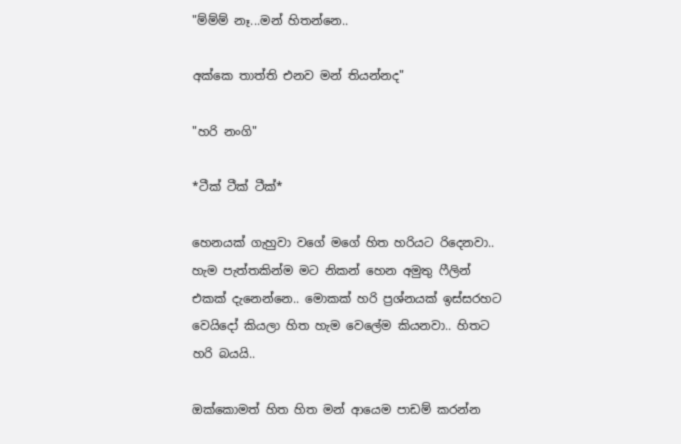"ම්ම්ම් නෑ...මන් හිතන්නෙ..

අක්කෙ තාත්ති එනව මන් තියන්නද"

"හරි නංගි"

*ටීක් ටීක් ටීක්*

හෙනයක් ගැහුවා වගේ මගේ හිත හරියට රිදෙනවා.. හැම පැත්තකින්ම මට නිකන් හෙන අමුතු ෆීලින් එකක් දැනෙන්නෙ.. මොකක් හරි ප්‍රශ්නයක් ඉස්සරහට වෙයිදෝ කියලා හිත හැම වෙලේම කියනවා.. හිතට හරි බයයි..

ඔක්කොමත් හිත හිත මන් ආයෙම පාඩම් කරන්න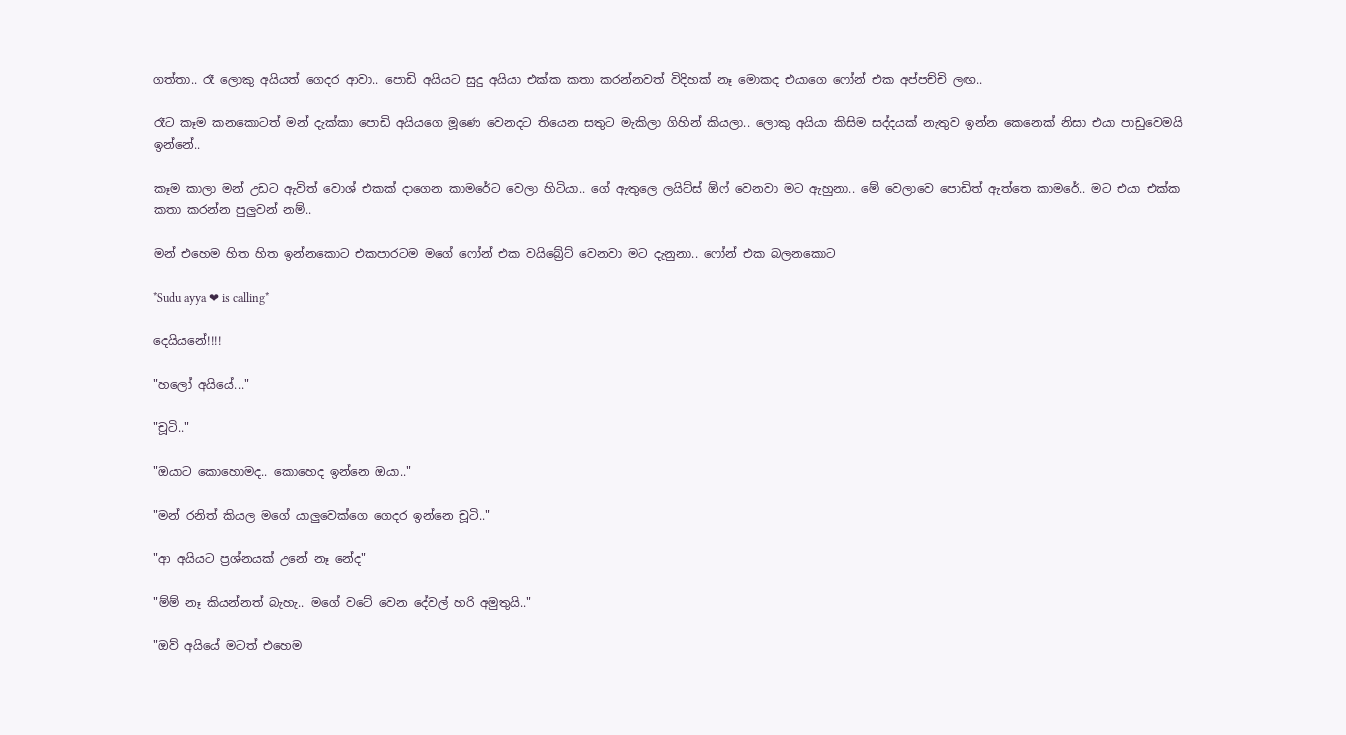ගත්තා.. රෑ ලොකු අයියත් ගෙදර ආවා.. පොඩි අයියට සුදු අයියා එක්ක කතා කරන්නවත් විදිහක් නෑ මොකද එයාගෙ ෆෝන් එක අප්පච්චි ලඟ..

රෑට කෑම කනකොටත් මන් දැක්කා පොඩි අයියගෙ මූණෙ වෙනදට තියෙන සතුට මැකිලා ගිහින් කියලා.. ලොකු අයියා කිසිම සද්දයක් නැතුව ඉන්න කෙනෙක් නිසා එයා පාඩුවෙමයි ඉන්නේ..

කෑම කාලා මන් උඩට ඇවිත් වොශ් එකක් දාගෙන කාමරේට වෙලා හිටියා.. ගේ ඇතුලෙ ලයිට්ස් ඕෆ් වෙනවා මට ඇහුනා.. මේ වෙලාවෙ පොඩිත් ඇත්තෙ කාමරේ.. මට එයා එක්ක කතා කරන්න පුලුවන් නම්..

මන් එහෙම හිත හිත ඉන්නකොට එකපාරටම මගේ ෆෝන් එක වයිබ්‍රේට් වෙනවා මට දැනුනා.. ෆෝන් එක බලනකොට

*Sudu ayya ❤ is calling*

දෙයියනේ!!!!

"හලෝ අයියේ..."

"චූටි.."

"ඔයාට කොහොමද.. කොහෙද ඉන්නෙ ඔයා.."

"මන් රනිත් කියල මගේ යාලුවෙක්ගෙ ගෙදර ඉන්නෙ චූටි.."

"ආ අයියට ප්‍රශ්නයක් උනේ නෑ නේද"

"ම්ම් නෑ කියන්නත් බැහැ.. මගේ වටේ වෙන දේවල් හරි අමුතුයි.."

"ඔව් අයියේ මටත් එහෙම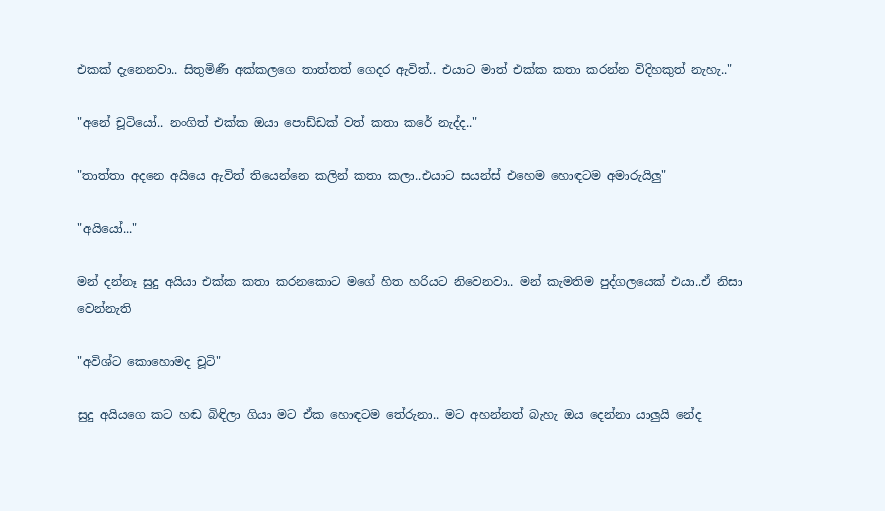එකක් දැනෙනවා.. සිතුමිණී අක්කලගෙ තාත්තත් ගෙදර ඇවිත්.. එයාට මාත් එක්ක කතා කරන්න විදිහකුත් නැහැ.."

"අනේ චූටියෝ.. නංගිත් එක්ක ඔයා පොඩ්ඩක් වත් කතා කරේ නැද්ද.."

"තාත්තා අදනෙ අයියෙ ඇවිත් තියෙන්නෙ කලින් කතා කලා..එයාට සයන්ස් එහෙම හොඳටම අමාරුයිලු"

"අයියෝ..."

මන් දන්නෑ සුදු අයියා එක්ක කතා කරනකොට මගේ හිත හරියට නිවෙනවා.. මන් කැමතිම පුද්ගලයෙක් එයා..ඒ නිසා වෙන්නැති

"අවිශ්ට කොහොමද චූටි"

සුදු අයියගෙ කට හඬ බිඳිලා ගියා මට ඒක හොඳටම තේරුනා.. මට අහන්නත් බැහැ ඔය දෙන්නා යාලුයි නේද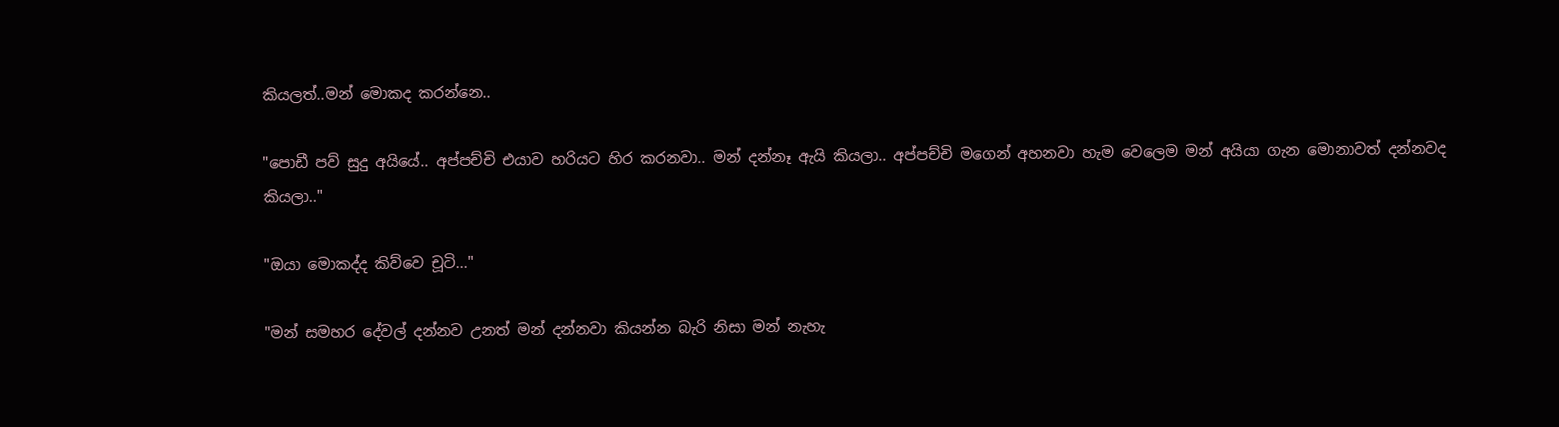කියලත්..මන් මොකද කරන්නෙ..

"පොඩී පව් සුදු අයියේ.. අප්පච්චි එයාව හරියට හිර කරනවා.. මන් දන්නෑ ඇයි කියලා.. අප්පච්චි මගෙන් අහනවා හැම වෙලෙම මන් අයියා ගැන මොනාවත් දන්නවද කියලා.."

"ඔයා මොකද්ද කිව්වෙ චූටි..."

"මන් සමහර දේවල් දන්නව උනත් මන් දන්නවා කියන්න බැරි නිසා මන් නැහැ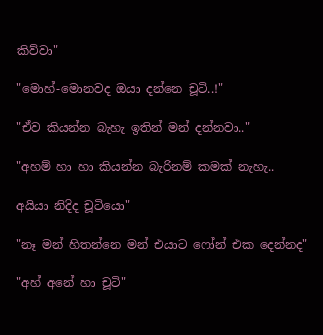කිව්වා"

"මොහ්-මොනවද ඔයා දන්නෙ චූටි..!"

"ඒව කියන්න බැහැ ඉතින් මන් දන්නවා.."

"අහම් හා හා කියන්න බැරිනම් කමක් නැහැ..

අයියා නිදිද චූටියො"

"නෑ මන් හිතන්නෙ මන් එයාට ෆෝන් එක දෙන්නද"

"අහ් අනේ හා චූටි"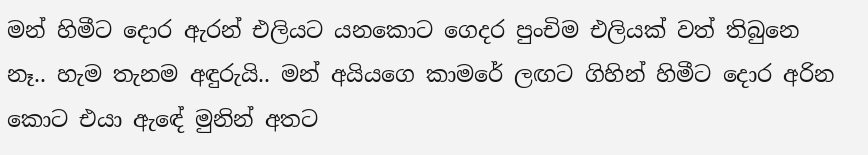මන් හිමීට දොර ඇරන් එලියට යනකොට ගෙදර පුංචිම එලියක් වත් තිබුනෙ නෑ.. හැම තැනම අඳුරුයි.. මන් අයියගෙ කාමරේ ලඟට ගිහින් හිමීට දොර අරින කොට එයා ඇඳේ මුනින් අතට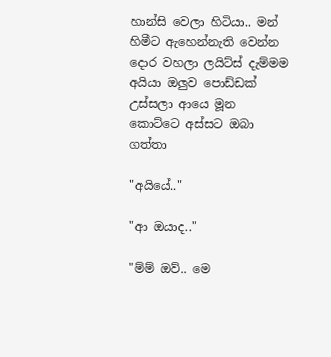හාන්සි වෙලා හිටියා.. මන් හිමීට ඇහෙන්නැති වෙන්න දොර වහලා ලයිට්ස් දැම්මම අයියා ඔලුව පොඩ්ඩක් උස්සලා ආයෙ මූන කොට්ටෙ අස්සට ඔබා ගත්තා

"අයියේ.."

"ආ ඔයාද.."

"ම්ම් ඔව්.. මෙ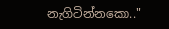නැගිටින්නකො.."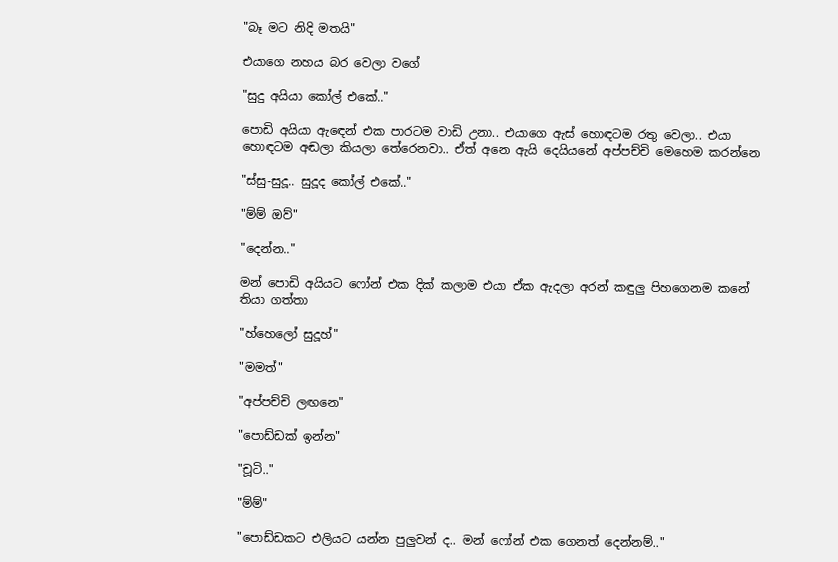"බෑ මට නිදි මතයි"

එයාගෙ නහය බර වෙලා වගේ

"සුදු අයියා කෝල් එකේ.."

පොඩි අයියා ඇඳෙන් එක පාරටම වාඩි උනා.. එයාගෙ ඇස් හොඳටම රතු වෙලා.. එයා හොඳටම අඬලා කියලා තේරෙනවා.. ඒත් අනෙ ඇයි දෙයියනේ අප්පච්චි මෙහෙම කරන්නෙ

"ස්සු-සුදූ.. සුදූද කෝල් එකේ.."

"ම්ම් ඔව්"

"දෙන්න.."

මන් පොඩි අයියට ෆෝන් එක දික් කලාම එයා ඒක ඇදලා අරන් කඳුලු පිහගෙනම කනේ තියා ගත්තා

"හ්හෙලෝ සුදූහ්"

"මමත්"

"අප්පච්චි ලඟනෙ"

"පොඩ්ඩක් ඉන්න"

"චූටි.."

"ම්ම්"

"පොඩ්ඩකට එලියට යන්න පුලුවන් ද.. මන් ෆෝන් එක ගෙනත් දෙන්නම්.."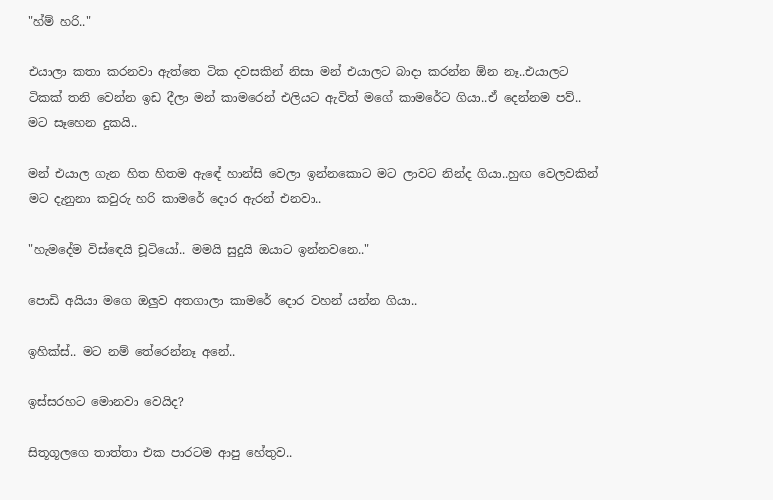"හ්ම් හරි.."

එයාලා කතා කරනවා ඇත්තෙ ටික දවසකින් නිසා මන් එයාලට බාදා කරන්න ඕන නෑ..එයාලට ටිකක් තනි වෙන්න ඉඩ දීලා මන් කාමරෙන් එලියට ඇවිත් මගේ කාමරේට ගියා..ඒ දෙන්නම පව්.. මට සෑහෙන දුකයි..

මන් එයාල ගැන හිත හිතම ඇඳේ හාන්සි වෙලා ඉන්නකොට මට ලාවට නින්ද ගියා..හුඟ වෙලවකින් මට දැනුනා කවුරු හරි කාමරේ දොර ඇරන් එනවා..

"හැමදේම විස්ඳෙයි චූටියෝ.. මමයි සුදුයි ඔයාට ඉන්නවනෙ.."

පොඩි අයියා මගෙ ඔලුව අතගාලා කාමරේ දොර වහන් යන්න ගියා..

ඉහික්ස්.. මට නම් තේරෙන්නෑ අනේ..

ඉස්සරහට මොනවා වෙයිද?

සිතූගූලගෙ තාත්තා එක පාරටම ආපු හේතුව..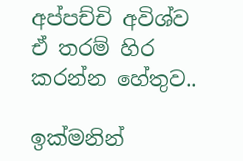අප්පච්චි අවිශ්ව ඒ තරම් හිර කරන්න හේතුව..

ඉක්මනින්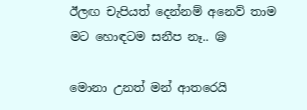ඊලඟ චැපියත් දෙන්නම් අනෙව් තාම මට හොඳටම සනීප නෑ.. 😪

මොනා උනත් මන් ආතරෙයි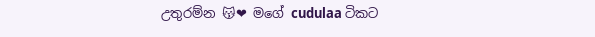උතුරම්න 😽❤ මගේ cudulaa ටිකට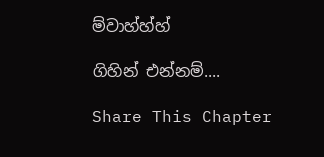ම්වාහ්හ්හ්

ගිහින් එන්නම්....

Share This Chapter